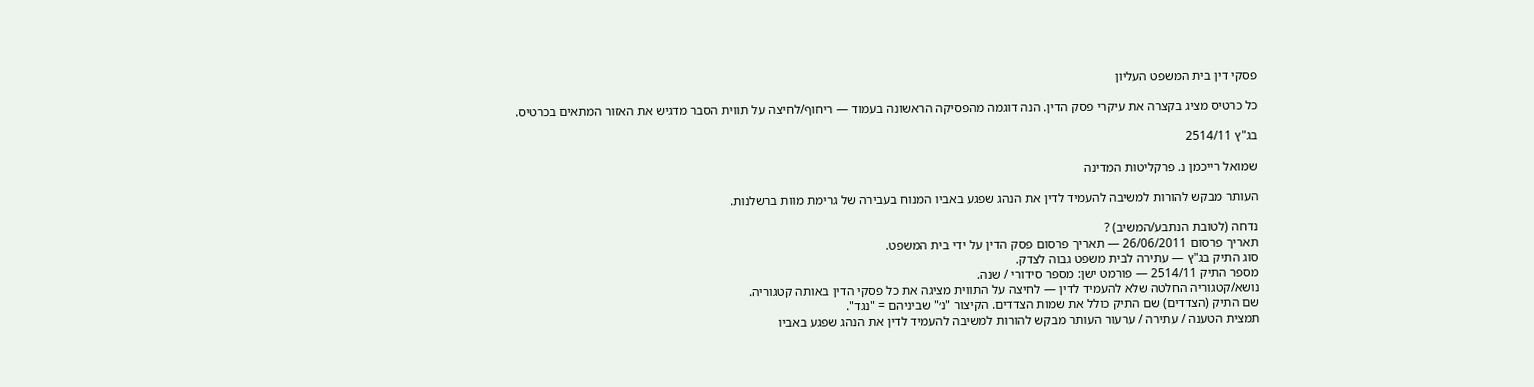פסקי דין בית המשפט העליון

כל כרטיס מציג בקצרה את עיקרי פסק הדין. הנה דוגמה מהפסיקה הראשונה בעמוד — ריחוף/לחיצה על תווית הסבר מדגיש את האזור המתאים בכרטיס.

בג"ץ 2514/11

שמואל רייכמן נ. פרקליטות המדינה

העותר מבקש להורות למשיבה להעמיד לדין את הנהג שפגע באביו המנוח בעבירה של גרימת מוות ברשלנות.

נדחה (לטובת הנתבע/המשיב) ?
תאריך פרסום 26/06/2011 — תאריך פרסום פסק הדין על ידי בית המשפט.
סוג התיק בג"ץ — עתירה לבית משפט גבוה לצדק.
מספר התיק 2514/11 — פורמט ישן: מספר סידורי / שנה.
נושא/קטגוריה החלטה שלא להעמיד לדין — לחיצה על התווית מציגה את כל פסקי הדין באותה קטגוריה.
שם התיק (הצדדים) שם התיק כולל את שמות הצדדים. הקיצור "נ׳" שביניהם = "נגד".
תמצית הטענה / עתירה / ערעור העותר מבקש להורות למשיבה להעמיד לדין את הנהג שפגע באביו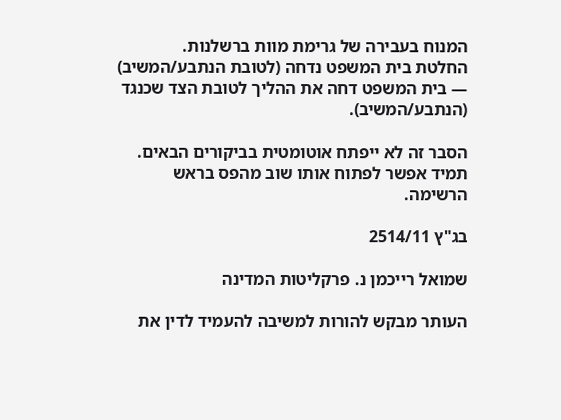המנוח בעבירה של גרימת מוות ברשלנות.
החלטת בית המשפט נדחה (לטובת הנתבע/המשיב) — בית המשפט דחה את ההליך לטובת הצד שכנגד (הנתבע/המשיב).

הסבר זה לא ייפתח אוטומטית בביקורים הבאים. תמיד אפשר לפתוח אותו שוב מהפס בראש הרשימה.

בג"ץ 2514/11

שמואל רייכמן נ. פרקליטות המדינה

העותר מבקש להורות למשיבה להעמיד לדין את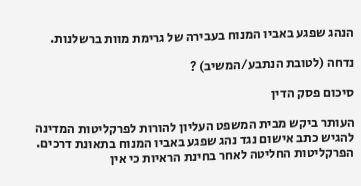הנהג שפגע באביו המנוח בעבירה של גרימת מוות ברשלנות.

נדחה (לטובת הנתבע/המשיב) ?

סיכום פסק הדין

העותר ביקש מבית המשפט העליון להורות לפרקליטות המדינה להגיש כתב אישום נגד נהג שפגע באביו המנוח בתאונת דרכים. הפרקליטות החליטה לאחר בחינת הראיות כי אין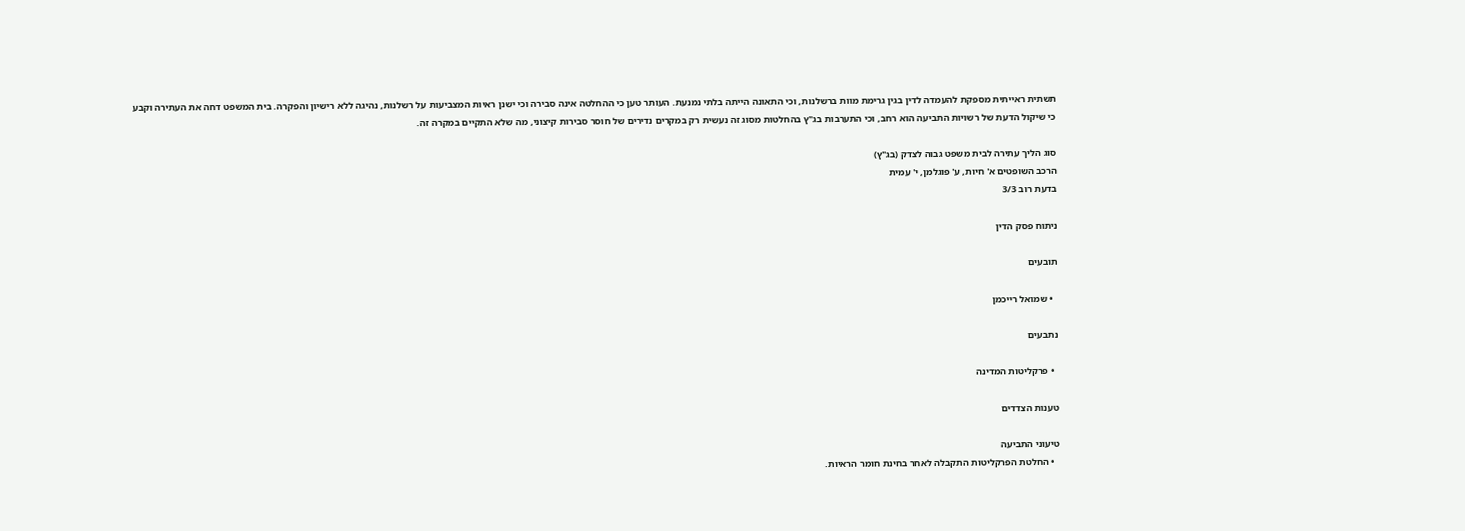תשתית ראייתית מספקת להעמדה לדין בגין גרימת מוות ברשלנות, וכי התאונה הייתה בלתי נמנעת. העותר טען כי ההחלטה אינה סבירה וכי ישנן ראיות המצביעות על רשלנות, נהיגה ללא רישיון והפקרה. בית המשפט דחה את העתירה וקבע כי שיקול הדעת של רשויות התביעה הוא רחב, וכי התערבות בג"ץ בהחלטות מסוג זה נעשית רק במקרים נדירים של חוסר סבירות קיצוני, מה שלא התקיים במקרה זה.

סוג הליך עתירה לבית משפט גבוה לצדק (בג"ץ)
הרכב השופטים א' חיות, ע' פוגלמן, י' עמית
בדעת רוב 3/3

ניתוח פסק הדין

תובעים

  • שמואל רייכמן

נתבעים

  • פרקליטות המדינה

טענות הצדדים

טיעוני התביעה
  • החלטת הפרקליטות התקבלה לאחר בחינת חומר הראיות.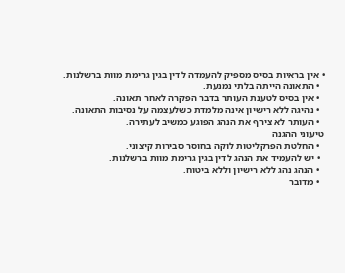• אין בראיות בסיס מספיק להעמדה לדין בגין גרימת מוות ברשלנות.
  • התאונה הייתה בלתי נמנעת.
  • אין בסיס לטענת העותר בדבר הפקרה לאחר תאונה.
  • נהיגה ללא רישיון אינה מלמדת כשלעצמה על נסיבות התאונה.
  • העותר לא צירף את הנהג הפוגע כמשיב לעתירה.
טיעוני ההגנה
  • החלטת הפרקליטות לוקה בחוסר סבירות קיצוני.
  • יש להעמיד את הנהג לדין בגין גרימת מוות ברשלנות.
  • הנהג נהג ללא רישיון וללא ביטוח.
  • מדובר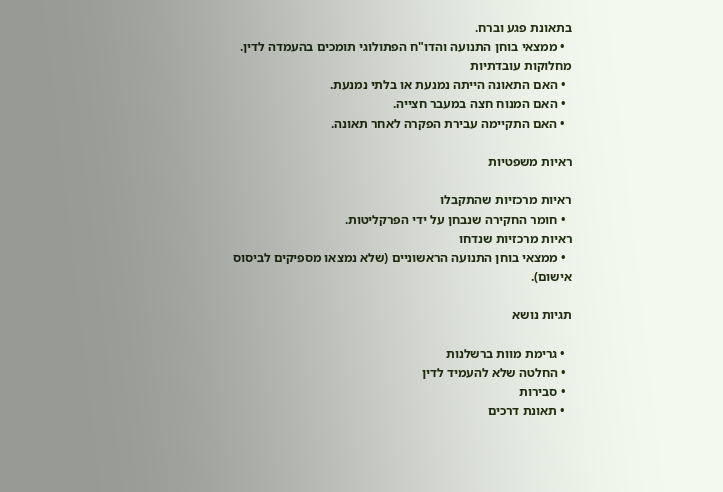בתאונת פגע וברח.
  • ממצאי בוחן התנועה והדו"ח הפתולוגי תומכים בהעמדה לדין.
מחלוקות עובדתיות
  • האם התאונה הייתה נמנעת או בלתי נמנעת.
  • האם המנוח חצה במעבר חצייה.
  • האם התקיימה עבירת הפקרה לאחר תאונה.

ראיות משפטיות

ראיות מרכזיות שהתקבלו
  • חומר החקירה שנבחן על ידי הפרקליטות.
ראיות מרכזיות שנדחו
  • ממצאי בוחן התנועה הראשוניים (שלא נמצאו מספיקים לביסוס אישום).

תגיות נושא

  • גרימת מוות ברשלנות
  • החלטה שלא להעמיד לדין
  • סבירות
  • תאונת דרכים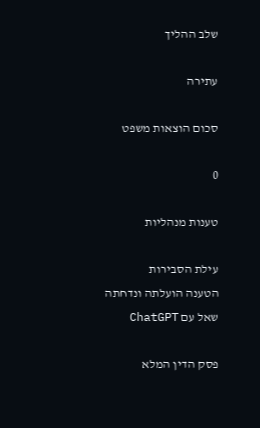שלב ההליך

עתירה

סכום הוצאות משפט

0

טענות מנהליות

עילת הסבירות
הטענה הועלתה ונדחתה
שאל עם ChatGPT

פסק הדין המלא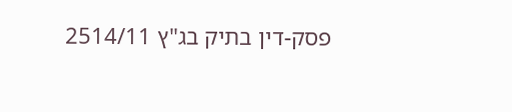פסק-דין בתיק בג"ץ 2514/11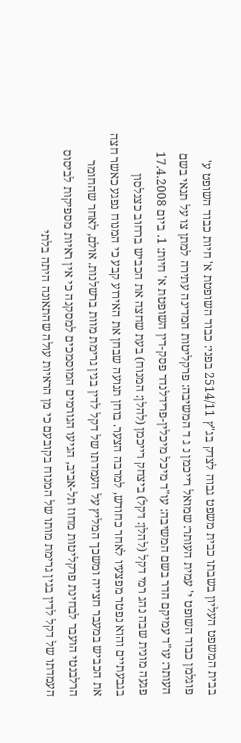בבית המשפט העליון בשבתו כבית משפט גבוה לצדק בג"ץ 2514/11 בפני: כבוד השופטת א' חיות כבוד השופט ע' פוגלמן כבוד השופט י' עמית העותר: שמואל רייכמן נ ג ד המשיבה: פרקליטות המדינה עתירה למתן צו על תנאי בשם העותר: עו"ד עמיקם הדר בשם המשיבה: עו"ד מיכל מיכלין-פרידלנדר פסק-דין השופטת א' חיות: 1. ביום 17.4.2008 פגעה מונית שבה נהג רמי דקל (להלן: דקל) ביצחק רייכמן (להלן: המנוח) בעת שחצה את הכביש ברחוב כצנלסון בגבעתיים והוא נפטר מפצעיו לאחר כחודש, למרבה הצער. בוחן תנועה שבחן את האירוע קבע כי המנוח נפגע כאשר חצה את הכביש במעבר חצייה ומשכך המליץ על העמדתו של דקל לדין בגין גרימת מוות ברשלנות. אולם, לאחר שהחומר הרלבנטי הועבר לבחינת פרקליטות מחוז תל-אביב, הגיעו הגורמים המוסמכים למסקנה כי אין ראיות מספיקות לביסוס העמדתו של דקל לדין בגין גרימת מותו של המנוח בקובעם כי מן הראיות עולה שהתאונה היתה בלתי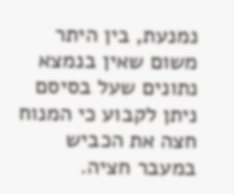נמנעת, בין היתר משום שאין בנמצא נתונים שעל בסיסם ניתן לקבוע כי המנוח חצה את הכביש במעבר חציה.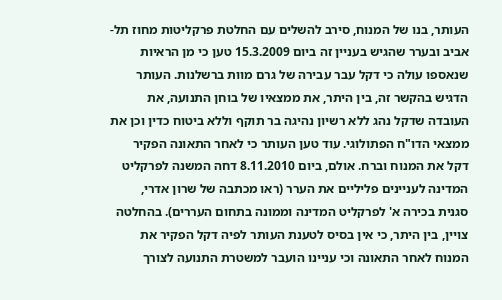העותר, בנו של המנוח, סירב להשלים עם החלטת פרקליטות מחוז תל-אביב ובערר שהגיש בעניין זה ביום 15.3.2009 טען כי מן הראיות שנאספו עולה כי דקל עבר עבירה של גרם מוות ברשלנות. העותר הדגיש בהקשר זה, בין היתר, את ממצאיו של בוחן התנועה, את העובדה שדקל נהג ללא רשיון נהיגה בר תוקף וללא ביטוח כדין וכן את ממצאי הדו"ח הפתולוגי. עוד טען העותר כי לאחר התאונה הפקיר דקל את המנוח וברח. אולם, ביום 8.11.2010 דחה המשנה לפרקליט המדינה לעניינים פליליים את הערר (ראו מכתבה של שרון אדרי, סגנית בכירה א' לפרקליט המדינה וממונה בתחום העררים). בהחלטה צויין, בין היתר, כי אין בסיס לטענת העותר לפיה דקל הפקיר את המנוח לאחר התאונה וכי עניינו הועבר למשטרת התנועה לצורך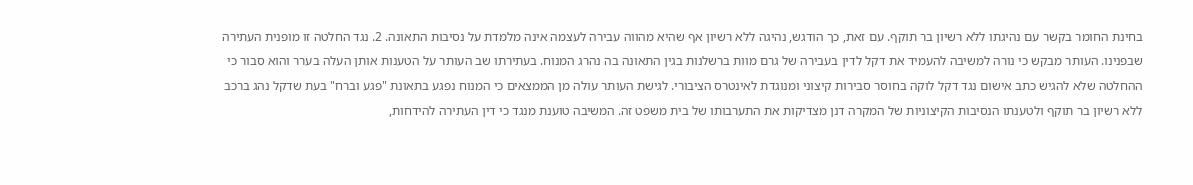בחינת החומר בקשר עם נהיגתו ללא רשיון בר תוקף. עם זאת, כך הודגש, נהיגה ללא רשיון אף שהיא מהווה עבירה לעצמה אינה מלמדת על נסיבות התאונה. 2. נגד החלטה זו מופנית העתירה שבפנינו. העותר מבקש כי נורה למשיבה להעמיד את דקל לדין בעבירה של גרם מוות ברשלנות בגין התאונה בה נהרג המנוח. בעתירתו שב העותר על הטענות אותן העלה בערר והוא סבור כי ההחלטה שלא להגיש כתב אישום נגד דקל לוקה בחוסר סבירות קיצוני ומנוגדת לאינטרס הציבורי. לגישת העותר עולה מן הממצאים כי המנוח נפגע בתאונת "פגע וברח" בעת שדקל נהג ברכב ללא רשיון בר תוקף ולטענתו הנסיבות הקיצוניות של המקרה דנן מצדיקות את התערבותו של בית משפט זה. המשיבה טוענת מנגד כי דין העתירה להידחות,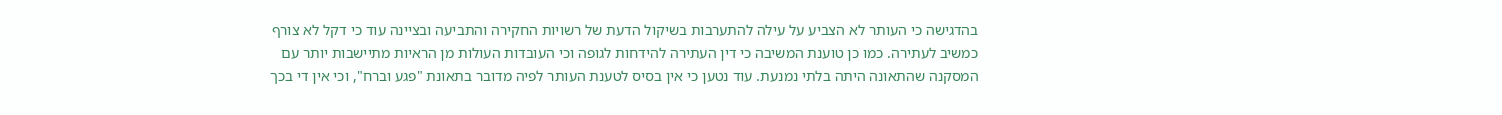בהדגישה כי העותר לא הצביע על עילה להתערבות בשיקול הדעת של רשויות החקירה והתביעה ובציינה עוד כי דקל לא צורף כמשיב לעתירה. כמו כן טוענת המשיבה כי דין העתירה להידחות לגופה וכי העובדות העולות מן הראיות מתיישבות יותר עם המסקנה שהתאונה היתה בלתי נמנעת. עוד נטען כי אין בסיס לטענת העותר לפיה מדובר בתאונת "פגע וברח", וכי אין די בכך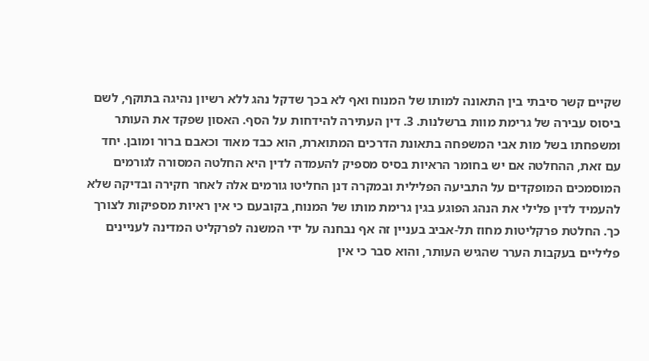שקיים קשר סיבתי בין התאונה למותו של המנוח ואף לא בכך שדקל נהג ללא רשיון נהיגה בתוקף, לשם ביסוס עבירה של גרימת מוות ברשלנות. 3. דין העתירה להידחות על הסף. האסון שפקד את העותר ומשפחתו בשל מות אבי המשפחה בתאונת הדרכים המתוארת, הוא כבד מאוד וכאבם ברור ומובן. יחד עם זאת, ההחלטה אם יש בחומר הראיות בסיס מספיק להעמדה לדין היא החלטה המסורה לגורמים המוסמכים המופקדים על התביעה הפלילית ובמקרה דנן החליטו גורמים אלה לאחר חקירה ובדיקה שלא להעמיד לדין פלילי את הנהג הפוגע בגין גרימת מותו של המנוח, בקובעם כי אין ראיות מספיקות לצורך כך. החלטת פרקליטות מחוז תל-אביב בעניין זה אף נבחנה על ידי המשנה לפרקליט המדינה לעניינים פליליים בעקבות הערר שהגיש העותר, והוא סבר כי אין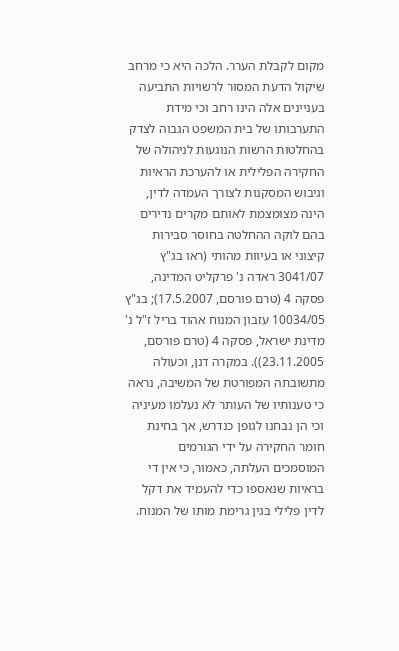מקום לקבלת הערר. הלכה היא כי מרחב שיקול הדעת המסור לרשויות התביעה בעניינים אלה הינו רחב וכי מידת התערבותו של בית המשפט הגבוה לצדק בהחלטות הרשות הנוגעות לניהולה של החקירה הפלילית או להערכת הראיות וגיבוש המסקנות לצורך העמדה לדין, הינה מצומצמת לאותם מקרים נדירים בהם לוקה ההחלטה בחוסר סבירות קיצוני או בעיוות מהותי (ראו בג"ץ 3041/07 ראדה נ' פרקליט המדינה, פסקה 4 (טרם פורסם, 17.5.2007); בג"ץ 10034/05 עזבון המנוח אהוד בריל ז"ל נ' מדינת ישראל, פסקה 4 (טרם פורסם, 23.11.2005)). במקרה דנן, וכעולה מתשובתה המפורטת של המשיבה, נראה כי טענותיו של העותר לא נעלמו מעיניה וכי הן נבחנו לגופן כנדרש, אך בחינת חומר החקירה על ידי הגורמים המוסמכים העלתה, כאמור, כי אין די בראיות שנאספו כדי להעמיד את דקל לדין פלילי בגין גרימת מותו של המנוח.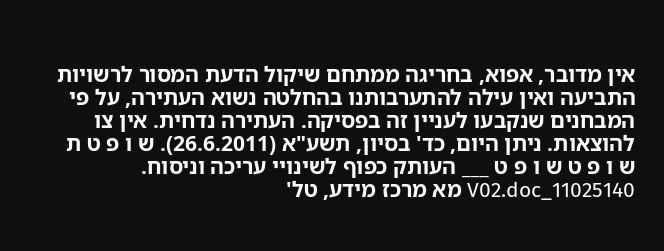אין מדובר, אפוא, בחריגה ממתחם שיקול הדעת המסור לרשויות התביעה ואין עילה להתערבותנו בהחלטה נשוא העתירה, על פי המבחנים שנקבעו לעניין זה בפסיקה. העתירה נדחית. אין צו להוצאות. ניתן היום, כד' בסיון, תשע"א (26.6.2011). ש ו פ ט ת ש ו פ ט ש ו פ ט ___ העותק כפוף לשינויי עריכה וניסוח. 11025140_V02.doc מא מרכז מידע, טל'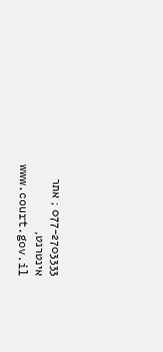077-2703333 ; אתר אינטרנט, www.court.gov.il